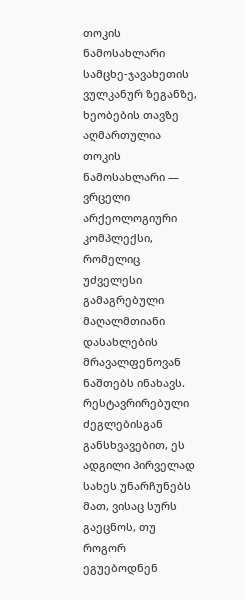თოკის ნამოსახლარი
სამცხე-ჯავახეთის ვულკანურ ზეგანზე, ხეობების თავზე აღმართულია თოკის ნამოსახლარი — ვრცელი არქეოლოგიური კომპლექსი, რომელიც უძველესი გამაგრებული მაღალმთიანი დასახლების მრავალფენოვან ნაშთებს ინახავს. რესტავრირებული ძეგლებისგან განსხვავებით, ეს ადგილი პირველად სახეს უნარჩუნებს მათ, ვისაც სურს გაეცნოს, თუ როგორ ეგუებოდნენ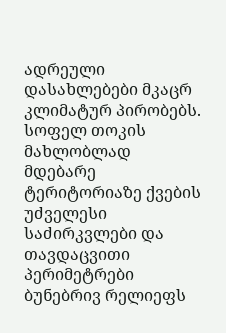ადრეული დასახლებები მკაცრ კლიმატურ პირობებს. სოფელ თოკის მახლობლად მდებარე ტერიტორიაზე ქვების უძველესი საძირკვლები და თავდაცვითი პერიმეტრები ბუნებრივ რელიეფს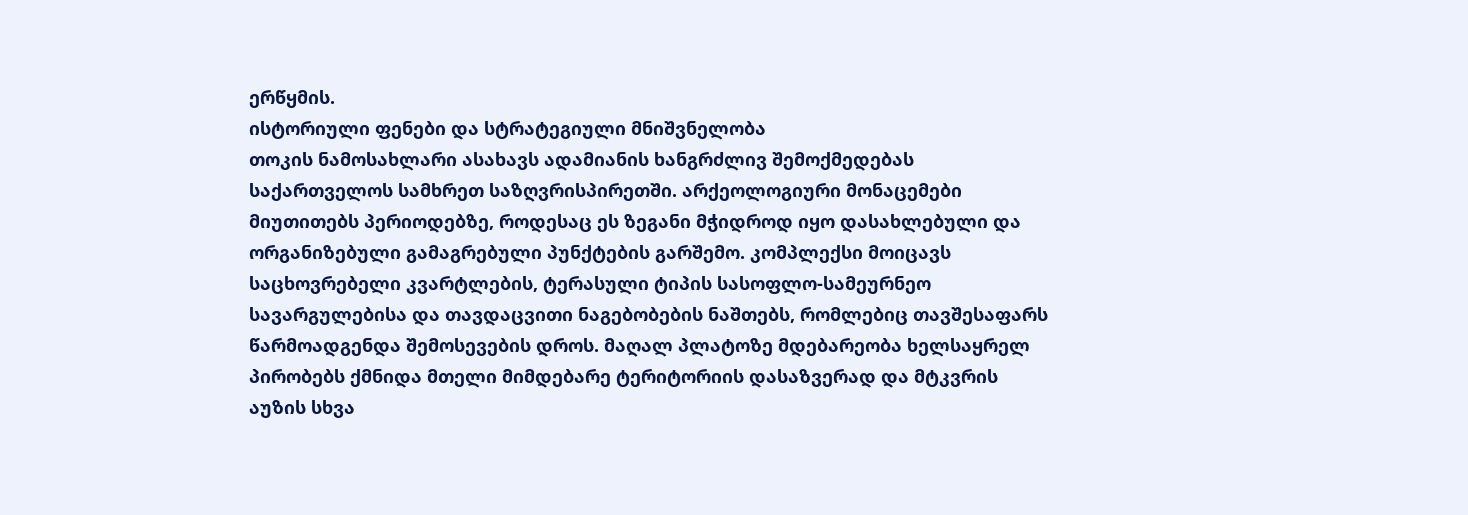ერწყმის.
ისტორიული ფენები და სტრატეგიული მნიშვნელობა
თოკის ნამოსახლარი ასახავს ადამიანის ხანგრძლივ შემოქმედებას საქართველოს სამხრეთ საზღვრისპირეთში. არქეოლოგიური მონაცემები მიუთითებს პერიოდებზე, როდესაც ეს ზეგანი მჭიდროდ იყო დასახლებული და ორგანიზებული გამაგრებული პუნქტების გარშემო. კომპლექსი მოიცავს საცხოვრებელი კვარტლების, ტერასული ტიპის სასოფლო-სამეურნეო სავარგულებისა და თავდაცვითი ნაგებობების ნაშთებს, რომლებიც თავშესაფარს წარმოადგენდა შემოსევების დროს. მაღალ პლატოზე მდებარეობა ხელსაყრელ პირობებს ქმნიდა მთელი მიმდებარე ტერიტორიის დასაზვერად და მტკვრის აუზის სხვა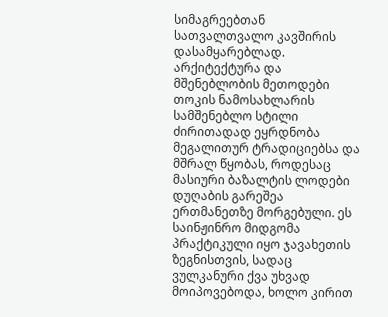სიმაგრეებთან სათვალთვალო კავშირის დასამყარებლად.
არქიტექტურა და მშენებლობის მეთოდები
თოკის ნამოსახლარის სამშენებლო სტილი ძირითადად ეყრდნობა მეგალითურ ტრადიციებსა და მშრალ წყობას, როდესაც მასიური ბაზალტის ლოდები დუღაბის გარეშეა ერთმანეთზე მორგებული. ეს საინჟინრო მიდგომა პრაქტიკული იყო ჯავახეთის ზეგნისთვის, სადაც ვულკანური ქვა უხვად მოიპოვებოდა, ხოლო კირით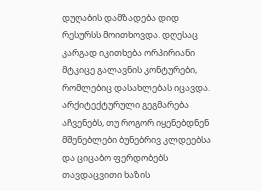დუღაბის დამზადება დიდ რესურსს მოითხოვდა. დღესაც კარგად იკითხება ორპირიანი მტკიცე გალავნის კონტურები, რომლებიც დასახლებას იცავდა. არქიტექტურული გეგმარება აჩვენებს, თუ როგორ იყენებდნენ მშენებლები ბუნებრივ კლდეებსა და ციცაბო ფერდობებს თავდაცვითი ხაზის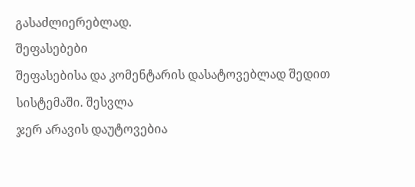გასაძლიერებლად.
შეფასებები
შეფასებისა და კომენტარის დასატოვებლად შედით სისტემაში. შესვლა
ჯერ არავის დაუტოვებია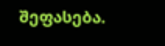შეფასება.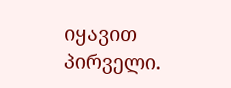იყავით პირველი.